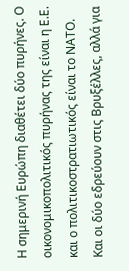Η σημερινή Ευρώπη διαθέτει δύο πυρήνες. Ο οικονομικοπολιτικός πυρήνας της είναι η Ε.Ε. και ο πολιτικοστρατιωτικός είναι το ΝΑΤΟ. Και οι δύο εδρεύουν στις Βρυξέλλες, αλλά για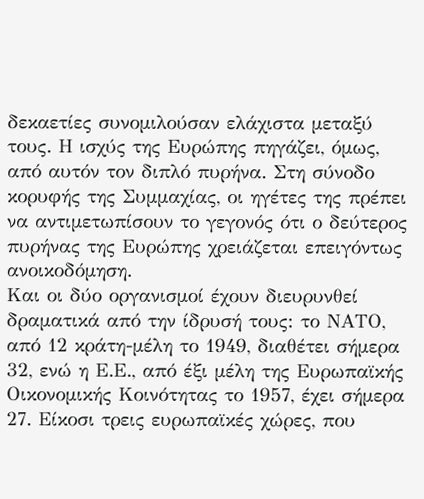δεκαετίες συνομιλούσαν ελάχιστα μεταξύ τους. Η ισχύς της Ευρώπης πηγάζει, όμως, από αυτόν τον διπλό πυρήνα. Στη σύνοδο κορυφής της Συμμαχίας, οι ηγέτες της πρέπει να αντιμετωπίσουν το γεγονός ότι ο δεύτερος πυρήνας της Ευρώπης χρειάζεται επειγόντως ανοικοδόμηση.
Και οι δύο οργανισμοί έχουν διευρυνθεί δραματικά από την ίδρυσή τους: το ΝΑΤΟ, από 12 κράτη-μέλη το 1949, διαθέτει σήμερα 32, ενώ η Ε.Ε., από έξι μέλη της Ευρωπαϊκής Οικονομικής Κοινότητας το 1957, έχει σήμερα 27. Είκοσι τρεις ευρωπαϊκές χώρες, που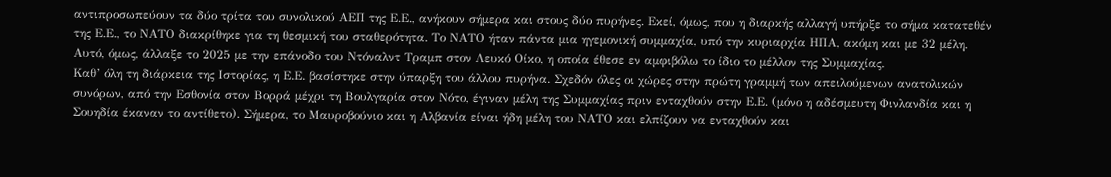αντιπροσωπεύουν τα δύο τρίτα του συνολικού ΑΕΠ της Ε.Ε., ανήκουν σήμερα και στους δύο πυρήνες. Εκεί, όμως, που η διαρκής αλλαγή υπήρξε το σήμα κατατεθέν της Ε.Ε., το ΝΑΤΟ διακρίθηκε για τη θεσμική του σταθερότητα. Το ΝΑΤΟ ήταν πάντα μια ηγεμονική συμμαχία, υπό την κυριαρχία ΗΠΑ, ακόμη και με 32 μέλη. Αυτό, όμως, άλλαξε το 2025 με την επάνοδο του Ντόναλντ Τραμπ στον Λευκό Οίκο, η οποία έθεσε εν αμφιβόλω το ίδιο το μέλλον της Συμμαχίας.
Καθ’ όλη τη διάρκεια της Ιστορίας, η Ε.Ε. βασίστηκε στην ύπαρξη του άλλου πυρήνα. Σχεδόν όλες οι χώρες στην πρώτη γραμμή των απειλούμενων ανατολικών συνόρων, από την Εσθονία στον Βορρά μέχρι τη Βουλγαρία στον Νότο, έγιναν μέλη της Συμμαχίας πριν ενταχθούν στην Ε.Ε. (μόνο η αδέσμευτη Φινλανδία και η Σουηδία έκαναν το αντίθετο). Σήμερα, το Μαυροβούνιο και η Αλβανία είναι ήδη μέλη του ΝΑΤΟ και ελπίζουν να ενταχθούν και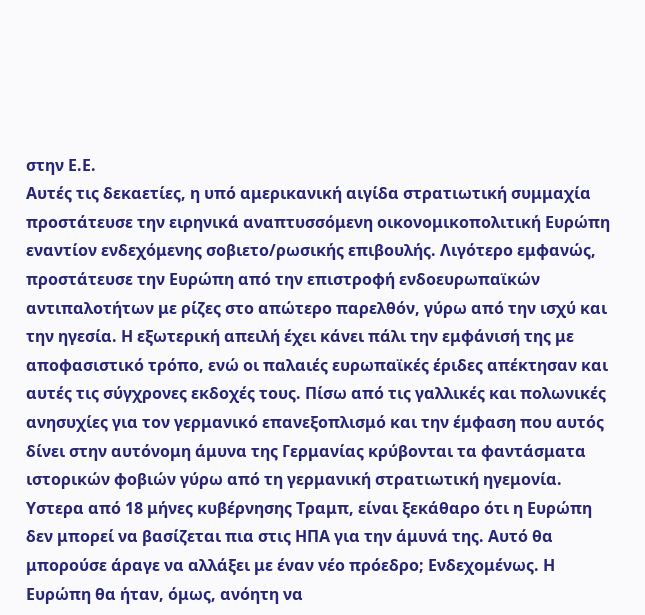στην Ε.Ε.
Αυτές τις δεκαετίες, η υπό αμερικανική αιγίδα στρατιωτική συμμαχία προστάτευσε την ειρηνικά αναπτυσσόμενη οικονομικοπολιτική Ευρώπη εναντίον ενδεχόμενης σοβιετο/ρωσικής επιβουλής. Λιγότερο εμφανώς, προστάτευσε την Ευρώπη από την επιστροφή ενδοευρωπαϊκών αντιπαλοτήτων με ρίζες στο απώτερο παρελθόν, γύρω από την ισχύ και την ηγεσία. Η εξωτερική απειλή έχει κάνει πάλι την εμφάνισή της με αποφασιστικό τρόπο, ενώ οι παλαιές ευρωπαϊκές έριδες απέκτησαν και αυτές τις σύγχρονες εκδοχές τους. Πίσω από τις γαλλικές και πολωνικές ανησυχίες για τον γερμανικό επανεξοπλισμό και την έμφαση που αυτός δίνει στην αυτόνομη άμυνα της Γερμανίας κρύβονται τα φαντάσματα ιστορικών φοβιών γύρω από τη γερμανική στρατιωτική ηγεμονία.
Υστερα από 18 μήνες κυβέρνησης Τραμπ, είναι ξεκάθαρο ότι η Ευρώπη δεν μπορεί να βασίζεται πια στις ΗΠΑ για την άμυνά της. Αυτό θα μπορούσε άραγε να αλλάξει με έναν νέο πρόεδρο; Ενδεχομένως. Η Ευρώπη θα ήταν, όμως, ανόητη να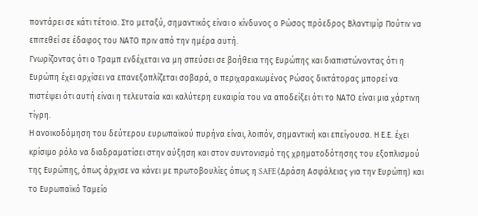ποντάρει σε κάτι τέτοιο. Στο μεταξύ, σημαντικός είναι ο κίνδυνος ο Ρώσος πρόεδρος Βλαντιμίρ Πούτιν να επιτεθεί σε έδαφος του ΝΑΤΟ πριν από την ημέρα αυτή.
Γνωρίζοντας ότι ο Τραμπ ενδέχεται να μη σπεύσει σε βοήθεια της Ευρώπης και διαπιστώνοντας ότι η Ευρώπη έχει αρχίσει να επανεξοπλίζεται σοβαρά, ο περιχαρακωμένος Ρώσος δικτάτορας μπορεί να πιστέψει ότι αυτή είναι η τελευταία και καλύτερη ευκαιρία του να αποδείξει ότι το ΝΑΤΟ είναι μια χάρτινη τίγρη.
Η ανοικοδόμηση του δεύτερου ευρωπαϊκού πυρήνα είναι, λοιπόν, σημαντική και επείγουσα. Η Ε.Ε. έχει κρίσιμο ρόλο να διαδραματίσει στην αύξηση και στον συντονισμό της χρηματοδότησης του εξοπλισμού της Ευρώπης, όπως άρχισε να κάνει με πρωτοβουλίες όπως η SAFE (Δράση Ασφάλειας για την Ευρώπη) και το Ευρωπαϊκό Ταμείο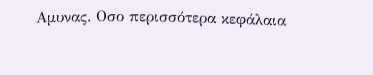Αμυνας. Οσο περισσότερα κεφάλαια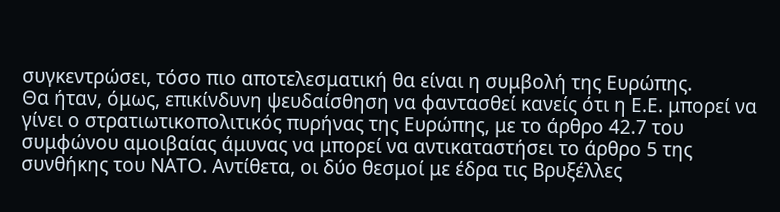συγκεντρώσει, τόσο πιο αποτελεσματική θα είναι η συμβολή της Ευρώπης.
Θα ήταν, όμως, επικίνδυνη ψευδαίσθηση να φαντασθεί κανείς ότι η Ε.Ε. μπορεί να γίνει ο στρατιωτικοπολιτικός πυρήνας της Ευρώπης, με το άρθρο 42.7 του συμφώνου αμοιβαίας άμυνας να μπορεί να αντικαταστήσει το άρθρο 5 της συνθήκης του ΝΑΤΟ. Αντίθετα, οι δύο θεσμοί με έδρα τις Βρυξέλλες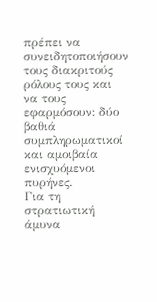πρέπει να συνειδητοποιήσουν τους διακριτούς ρόλους τους και να τους εφαρμόσουν: δύο βαθιά συμπληρωματικοί και αμοιβαία ενισχυόμενοι πυρήνες.
Για τη στρατιωτική άμυνα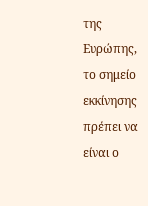της Ευρώπης, το σημείο εκκίνησης πρέπει να είναι ο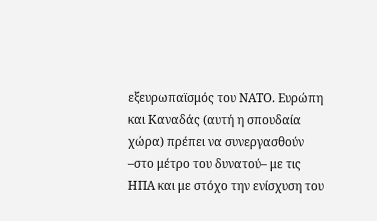εξευρωπαϊσμός του ΝΑΤΟ. Ευρώπη και Καναδάς (αυτή η σπουδαία χώρα) πρέπει να συνεργασθούν –στο μέτρο του δυνατού– με τις ΗΠΑ και με στόχο την ενίσχυση του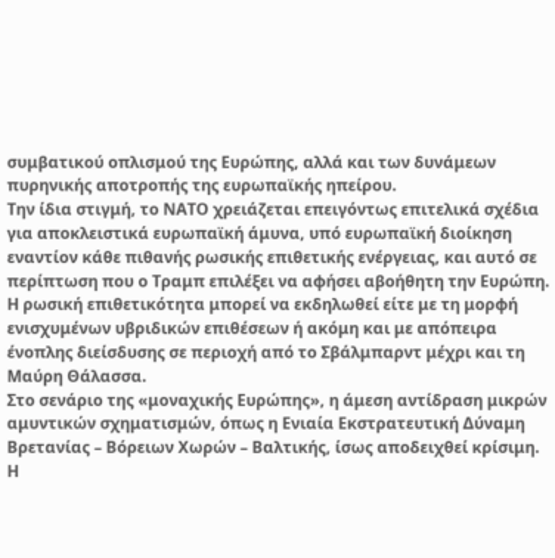συμβατικού οπλισμού της Ευρώπης, αλλά και των δυνάμεων πυρηνικής αποτροπής της ευρωπαϊκής ηπείρου.
Την ίδια στιγμή, το ΝΑΤΟ χρειάζεται επειγόντως επιτελικά σχέδια για αποκλειστικά ευρωπαϊκή άμυνα, υπό ευρωπαϊκή διοίκηση εναντίον κάθε πιθανής ρωσικής επιθετικής ενέργειας, και αυτό σε περίπτωση που ο Τραμπ επιλέξει να αφήσει αβοήθητη την Ευρώπη. Η ρωσική επιθετικότητα μπορεί να εκδηλωθεί είτε με τη μορφή ενισχυμένων υβριδικών επιθέσεων ή ακόμη και με απόπειρα ένοπλης διείσδυσης σε περιοχή από το Σβάλμπαρντ μέχρι και τη Μαύρη Θάλασσα.
Στο σενάριο της «μοναχικής Ευρώπης», η άμεση αντίδραση μικρών αμυντικών σχηματισμών, όπως η Ενιαία Εκστρατευτική Δύναμη Βρετανίας – Βόρειων Χωρών – Βαλτικής, ίσως αποδειχθεί κρίσιμη. Η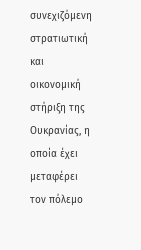συνεχιζόμενη στρατιωτική και οικονομική στήριξη της Ουκρανίας, η οποία έχει μεταφέρει τον πόλεμο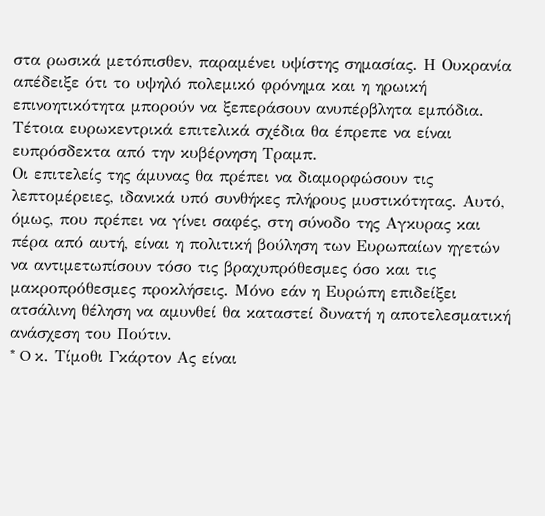στα ρωσικά μετόπισθεν, παραμένει υψίστης σημασίας. Η Ουκρανία απέδειξε ότι το υψηλό πολεμικό φρόνημα και η ηρωική επινοητικότητα μπορούν να ξεπεράσουν ανυπέρβλητα εμπόδια. Τέτοια ευρωκεντρικά επιτελικά σχέδια θα έπρεπε να είναι ευπρόσδεκτα από την κυβέρνηση Τραμπ.
Οι επιτελείς της άμυνας θα πρέπει να διαμορφώσουν τις λεπτομέρειες, ιδανικά υπό συνθήκες πλήρους μυστικότητας. Αυτό, όμως, που πρέπει να γίνει σαφές, στη σύνοδο της Αγκυρας και πέρα από αυτή, είναι η πολιτική βούληση των Ευρωπαίων ηγετών να αντιμετωπίσουν τόσο τις βραχυπρόθεσμες όσο και τις μακροπρόθεσμες προκλήσεις. Μόνο εάν η Ευρώπη επιδείξει ατσάλινη θέληση να αμυνθεί θα καταστεί δυνατή η αποτελεσματική ανάσχεση του Πούτιν.
* O κ. Τίμοθι Γκάρτον Ας είναι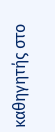καθηγητής στο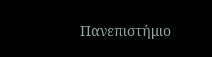Πανεπιστήμιο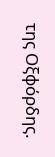της Οξφόρδης.